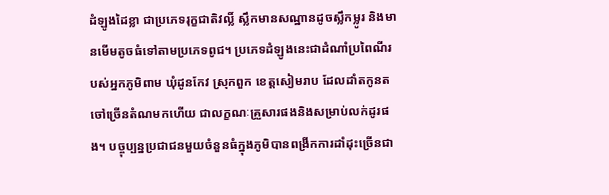ដំឡូងដៃខ្លា ជាប្រភេទរុក្ខជាតិវល្លិ៍ ស្លឹកមានសណ្ឋានដូចស្លឹកម្លូរ និងមានមើមតូចធំទៅតាមប្រភេទពូជ។ ប្រភេទដំឡូងនេះជាដំណាំប្រពៃណីរបស់អ្នកភូមិពាម ឃុំដូនកែវ ស្រុកពួក ខេត្តសៀមរាប ដែលដាំតកូនតចៅច្រើនតំណមកហើយ ជាលក្ខណៈគ្រួសារផងនិងសម្រាប់លក់ដូរផង។ បច្ចុប្បន្នប្រជាជនមួយចំនួនធំក្នុងភូមិបានពង្រីកការដាំដុះច្រើនជា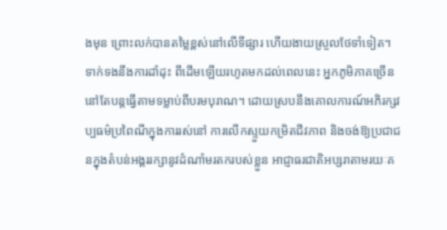ងមុន ព្រោះលក់បានតម្លៃខ្ពស់នៅលើទីផ្សារ ហើយងាយស្រួលថែទាំទៀត។
ទាក់ទងនឹងការដាំដុះ ពីដើមឡើយរហូតមកដល់ពេលនេះ អ្នកភូមិភាគច្រើននៅតែបន្តធ្វើតាមទម្លាប់ពីបរមបុរាណ។ ដោយស្របនឹងគោលការណ៍អភិរក្សវប្បធម៌ប្រពៃណីក្នុងការរស់នៅ ការលើកស្ទួយកម្រិតជីវភាព និងចង់ឱ្យប្រជាជនក្នុងតំបន់អង្គររក្សានូវដំណាំមរតករបស់ខ្លួន អាជ្ញាធរជាតិអប្សរាតាមរយៈគ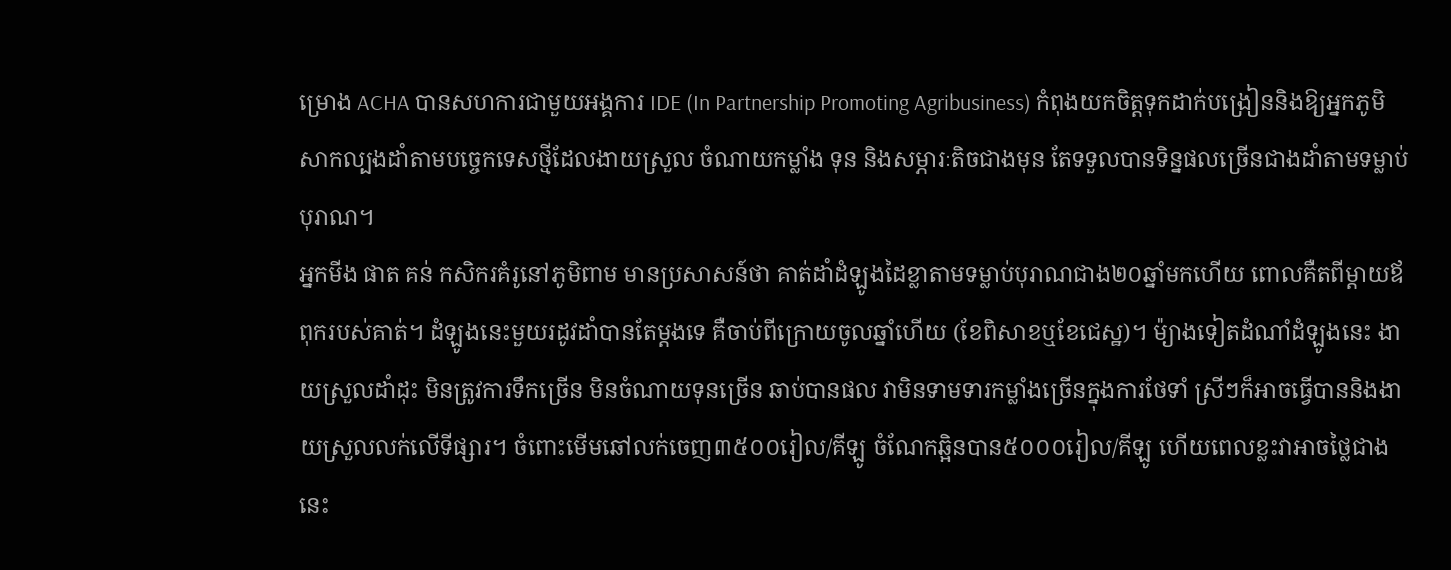ម្រោង ACHA បានសហការជាមួយអង្គការ IDE (In Partnership Promoting Agribusiness) កំពុងយកចិត្តទុកដាក់បង្រៀននិងឱ្យអ្នកភូមិសាកល្បងដាំតាមបច្ចេកទេសថ្មីដែលងាយស្រួល ចំណាយកម្លាំង ទុន និងសម្ភារៈតិចជាងមុន តែទទួលបានទិន្នផលច្រើនជាងដាំតាមទម្លាប់បុរាណ។
អ្នកមីង ផាត គន់ កសិករគំរូនៅភូមិពាម មានប្រសាសន៍ថា គាត់ដាំដំឡូងដៃខ្លាតាមទម្លាប់បុរាណជាង២០ឆ្នាំមកហើយ ពោលគឺតពីម្តាយឪពុករបស់គាត់។ ដំឡូងនេះមួយរដូវដាំបានតែម្តងទេ គឺចាប់ពីក្រោយចូលឆ្នាំហើយ (ខែពិសាខឬខែជេស្ឋ)។ ម៉្យាងទៀតដំណាំដំឡូងនេះ ងាយស្រួលដាំដុះ មិនត្រូវការទឹកច្រើន មិនចំណាយទុនច្រើន ឆាប់បានផល វាមិនទាមទារកម្លាំងច្រើនក្នុងការថែទាំ ស្រីៗក៏អាចធ្វើបាននិងងាយស្រួលលក់លើទីផ្សារ។ ចំពោះមើមឆៅលក់ចេញ៣៥០០រៀល/គីឡូ ចំណែកឆ្អិនបាន៥០០០រៀល/គីឡូ ហើយពេលខ្លះវាអាចថ្លៃជាងនេះ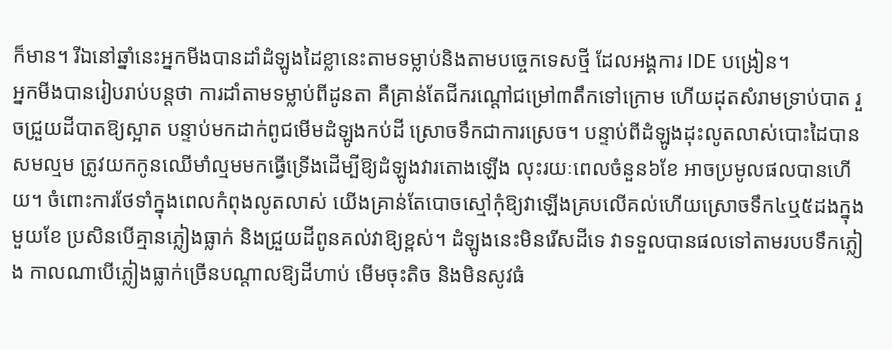ក៏មាន។ រីឯនៅឆ្នាំនេះអ្នកមីងបានដាំដំឡូងដៃខ្លានេះតាមទម្លាប់និងតាមបច្ចេកទេសថ្មី ដែលអង្គការ IDE បង្រៀន។
អ្នកមីងបានរៀបរាប់បន្តថា ការដាំតាមទម្លាប់ពីដូនតា គឺគ្រាន់តែជីករណ្តៅជម្រៅ៣តឹកទៅក្រោម ហើយដុតសំរាមទ្រាប់បាត រួចជ្រួយដីបាតឱ្យស្អាត បន្ទាប់មកដាក់ពូជមើមដំឡូងកប់ដី ស្រោចទឹកជាការស្រេច។ បន្ទាប់ពីដំឡូងដុះលូតលាស់បោះដៃបានសមល្មម ត្រូវយកកូនឈើមាំល្មមមកធ្វើទ្រើងដើម្បីឱ្យដំឡូងវារតោងឡើង លុះរយៈពេលចំនួន៦ខែ អាចប្រមូលផលបានហើយ។ ចំពោះការថែទាំក្នុងពេលកំពុងលូតលាស់ យើងគ្រាន់តែបោចស្មៅកុំឱ្យវាឡើងគ្របលើគល់ហើយស្រោចទឹក៤ឬ៥ដងក្នុងមួយខែ ប្រសិនបើគ្មានភ្លៀងធ្លាក់ និងជ្រួយដីពូនគល់វាឱ្យខ្ពស់។ ដំឡូងនេះមិនរើសដីទេ វាទទួលបានផលទៅតាមរបបទឹកភ្លៀង កាលណាបើភ្លៀងធ្លាក់ច្រើនបណ្តាលឱ្យដីហាប់ មើមចុះតិច និងមិនសូវធំ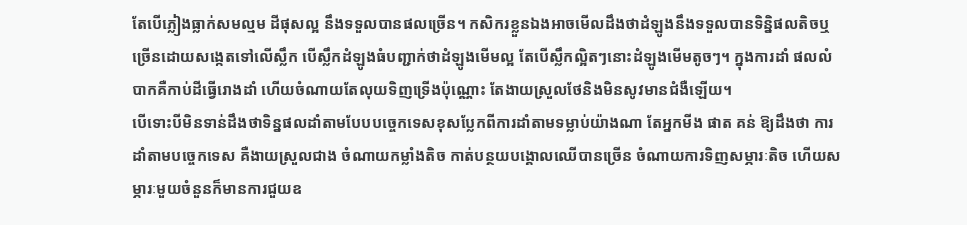តែបើភ្លៀងធ្លាក់សមល្មម ដីផុសល្អ នឹងទទួលបានផលច្រើន។ កសិករខ្លួនឯងអាចមើលដឹងថាដំឡូងនឹងទទួលបានទិន្និផលតិចឬច្រើនដោយសង្កេតទៅលើស្លឹក បើស្លឹកដំឡូងធំបញ្ជាក់ថាដំឡូងមើមល្អ តែបើស្លឹកល្អិតៗនោះដំឡូងមើមតូចៗ។ ក្នុងការដាំ ផលលំបាកគឺកាប់ដីធ្វើរោងដាំ ហើយចំណាយតែលុយទិញទ្រើងប៉ុណ្ណោះ តែងាយស្រួលថែនិងមិនសូវមានជំងឺឡើយ។
បើទោះបីមិនទាន់ដឹងថាទិន្នផលដាំតាមបែបបច្ចេកទេសខុសប្លែកពីការដាំតាមទម្លាប់យ៉ាងណា តែអ្នកមីង ផាត គន់ ឱ្យដឹងថា ការដាំតាមបច្ចេកទេស គឺងាយស្រួលជាង ចំណាយកម្លាំងតិច កាត់បន្ថយបង្គោលឈើបានច្រើន ចំណាយការទិញសម្ភារៈតិច ហើយសម្ភារៈមួយចំនួនក៏មានការជួយឧ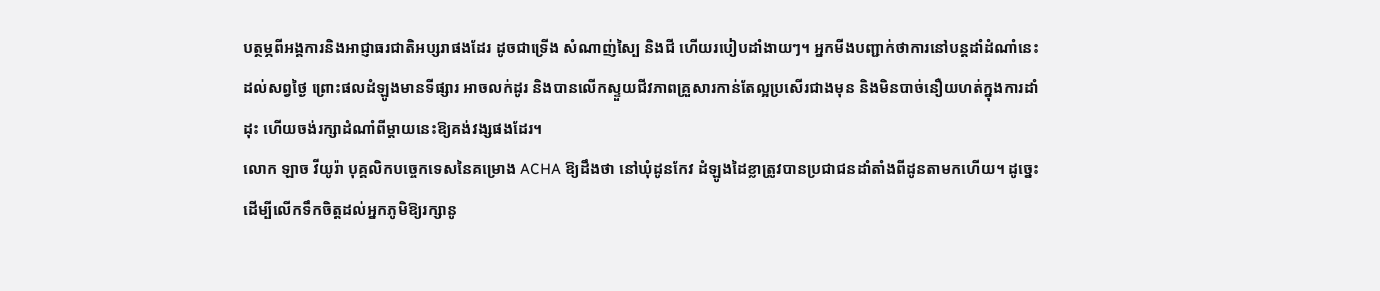បត្ថម្ភពីអង្គការនិងអាជ្ញាធរជាតិអប្សរាផងដែរ ដូចជាទ្រើង សំណាញ់ស្បៃ និងជី ហើយរបៀបដាំងាយៗ។ អ្នកមីងបញ្ជាក់ថាការនៅបន្តដាំដំណាំនេះដល់សព្វថ្ងៃ ព្រោះផលដំឡូងមានទីផ្សារ អាចលក់ដូរ និងបានលើកស្ទួយជីវភាពគ្រួសារកាន់តែល្អប្រសើរជាងមុន និងមិនបាច់នឿយហត់ក្នុងការដាំដុះ ហើយចង់រក្សាដំណាំពីម្តាយនេះឱ្យគង់វង្សផងដែរ។
លោក ឡាច វីយូរ៉ា បុគ្គលិកបច្ចេកទេសនៃគម្រោង ACHA ឱ្យដឹងថា នៅឃុំដូនកែវ ដំឡូងដៃខ្លាត្រូវបានប្រជាជនដាំតាំងពីដូនតាមកហើយ។ ដូច្នេះ ដើម្បីលើកទឹកចិត្តដល់អ្នកភូមិឱ្យរក្សានូ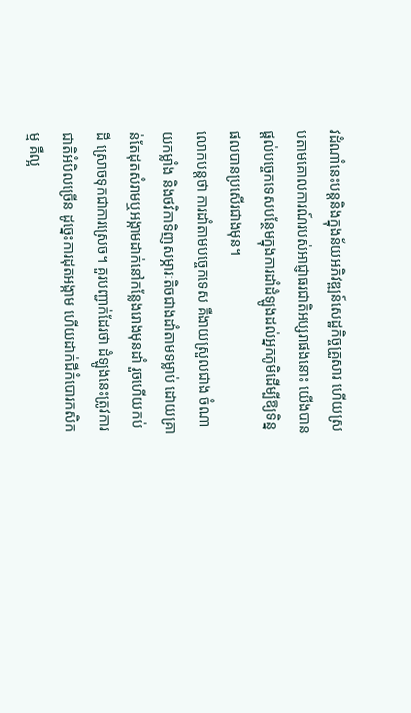វដំណាំនេះបន្តនិងក្នុងន័យអភិវឌ្ឍន៍សេដ្ឋកិច្ចគ្រួសារ ហើយស្របតាមគោលការណ៍របស់អាជ្ញាធរជាតិអប្សរាផងនោះ យើងបានផ្តល់បច្ចេកទេសបន្ថែមក្នុងការដាំដំឡូងដល់អ្នកភូមិដើម្បីឱ្យទិន្នផលបានប្រសើរជាងមុន។
លោកបន្តថា ការដាំតាមបច្ចេកទេស គឺងាយស្រួលជាង ចំណាយកម្លាំង និងថវិកាទិញសម្ភារៈតិចជាងដាំតាមទម្លាប់ ដោយគ្រាន់តែដុតសំរាមឬអង្កាមដាក់នៅកន្លែងរោងមុនដាំ រួចហើយកប់ដី ស្រោចទុកជាការស្រេច។ គួរបញ្ជាក់ដែរថា ដំឡូងនេះត្រូវការជាតិអំបិលច្រើន ដូច្នេះការដុតអង្កាម ហើយដាក់ជីកំបោរកសិកម្ម គឺល្អ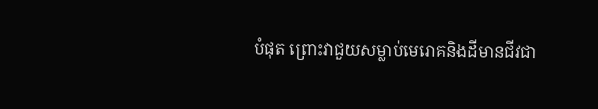បំផុត ព្រោះវាជួយសម្លាប់មេរោគនិងដីមានជីវជា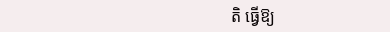តិ ធ្វើឱ្យ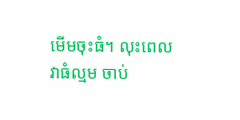មើមចុះធំ។ លុះពេលវាធំល្មម ចាប់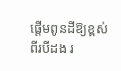ផ្តើមពូនដីឱ្យខ្ពស់ពីរបីដង រ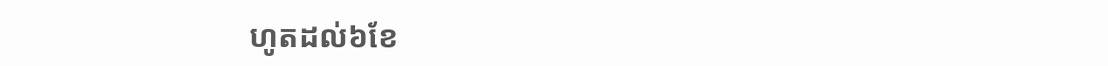ហូតដល់៦ខែ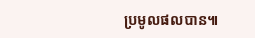ប្រមូលផលបាន៕